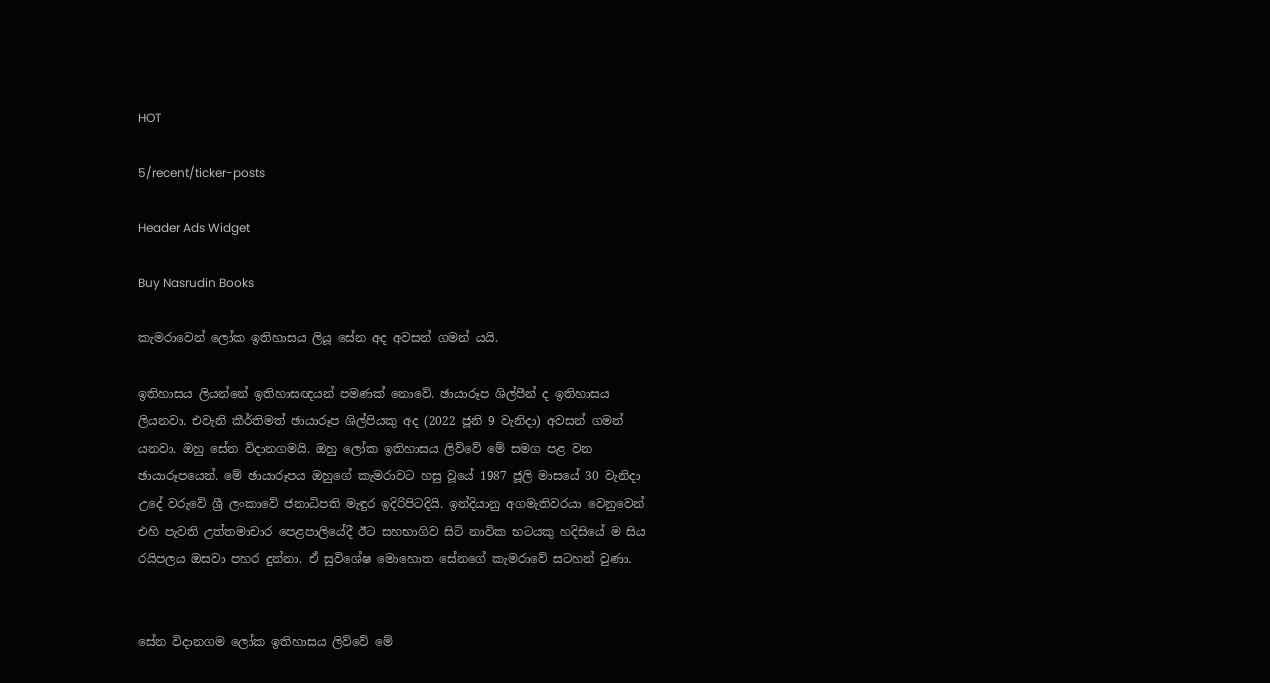HOT

5/recent/ticker-posts

Header Ads Widget

Buy Nasrudin Books

කැමරාවෙන් ලෝක ඉතිහාසය ලියූ සේන අද අවසන් ගමන් යයි.

ඉතිහාසය ලියන්නේ ඉතිහාසඥයන් පමණක් නොවේ. ඡායාරූප ශිල්පීන් ද ඉතිහාසය ලියනවා. එවැනි කීර්තිමත් ඡායාරූප ශිල්පියකු අද (2022 ජූනි 9 වැනිදා) අවසන් ගමන් යනවා. ඔහු සේන විදානගමයි. ඔහු ලෝක ඉතිහාසය ලිව්වේ මේ සමග පළ වන ඡායාරූපයෙන්. මේ ඡායාරූපය ඔහුගේ කැමරාවට හසු වූයේ 1987 ජූලි මාසයේ 30 වැනිදා උදේ වරුවේ ශ්‍රී ලංකාවේ ජනාධිපති මැඳුර ඉදිරිපිටදියි. ඉන්දියානු අගමැතිවරයා වෙනුවෙන් එහි පැවති උත්තමාචාර පෙළපාලියේදී ඊට සහභාගිව සිටි නාවික භටයකු හදිසියේ ම සිය රයිපලය ඔසවා පහර දුන්නා. ඒ සුවිශේෂ මොහොත සේනගේ කැමරාවේ සටහන් වුණා.


සේන විදානගම ලෝක ඉතිහාසය ලිව්වේ මේ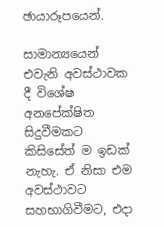ඡායාරූපයෙන්.

සාමාන්‍යයෙන් එවැනි අවස්ථාවක දී විශේෂ අනපේක්ෂිත සිදුවීමකට කිසිසේත් ම ඉඩක් නැහැ. ඒ නිසා එම අවස්ථාවට සහභාගිවීමට, එදා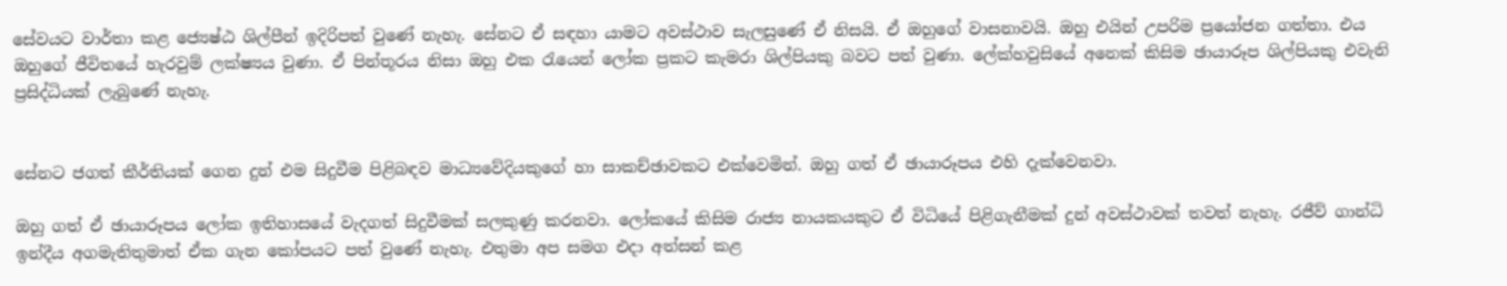සේවයට වාර්තා කළ ජ්‍යෙෂ්ඨ ශිල්පීන් ඉදිරිපත් වුණේ නැහැ. සේනට ඒ සඳහා යාමට අවස්ථාව සැලසුණේ ඒ නිසයි. ඒ ඔහුගේ වාසනාවයි. ඔහු එයින් උපරිම ප්‍රයෝජන ගත්තා. එය ඔහුගේ ජීවිතයේ හැරවුම් ලක්ෂ්‍යය වුණා. ඒ පින්තූරය නිසා ඔහු එක රැයෙන් ලෝක ප්‍රකට කැමරා ශිල්පියකු බවට පත් වුණා. ලේක්හවුසියේ අනෙක් කිසිම ඡායාරූප ශිල්පියකු එවැනි ප්‍රසිද්ධියක් ලැබුණේ නැහැ.


සේනට ජගත් කීර්තියක් ගෙන දුන් එම සිදුවීම පිළිබඳව මාධ්‍යවේදියකුගේ හා සාකච්ඡාවකට එක්වෙමින්. ඔහු ගත් ඒ ඡායාරූපය එහි දැක්වෙනවා.

ඔහු ගත් ඒ ඡායාරූපය ලෝක ඉතිහාසයේ වැදගත් සිදුවීමක් සලකුණු කරනවා. ලෝකයේ කිසිම රාජ්‍ය නායකයකුට ඒ විධියේ පිළිගැනීමක් දුන් අවස්ථාවක් තවත් නැහැ. රජීව් ගාන්ධි ඉන්දීය අගමැතිතුමාත් ඒක ගැන කෝපයට පත් වුණේ නැහැ. එතුමා අප සමග එදා අත්සන් කළ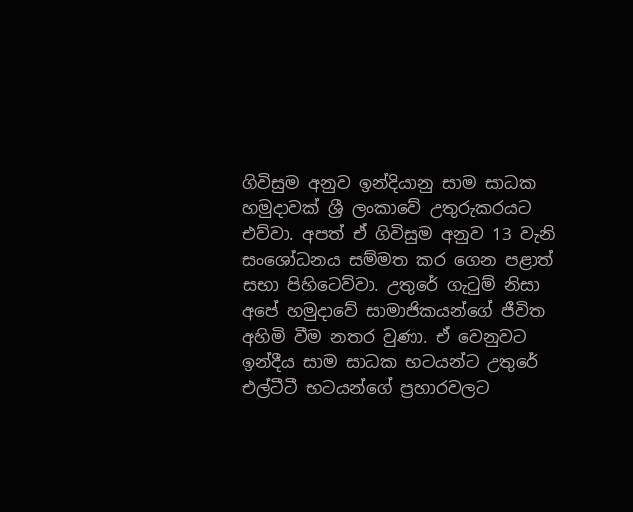ගිවිසුම අනුව ඉන්දියානු සාම සාධක හමුදාවක් ශ්‍රී ලංකාවේ උතුරුකරයට එව්වා. අපත් ඒ ගිවිසුම අනුව 13 වැනි සංශෝධනය සම්මත කර ගෙන පළාත් සභා පිහිටෙව්වා. උතුරේ ගැටුම් නිසා අපේ හමුදාවේ සාමාජිකයන්ගේ ජීවිත අහිමි වීම නතර වුණා. ඒ වෙනුවට ඉන්දීය සාම සාධක භටයන්ට උතුරේ එල්ටීටී භටයන්ගේ ප්‍රහාරවලට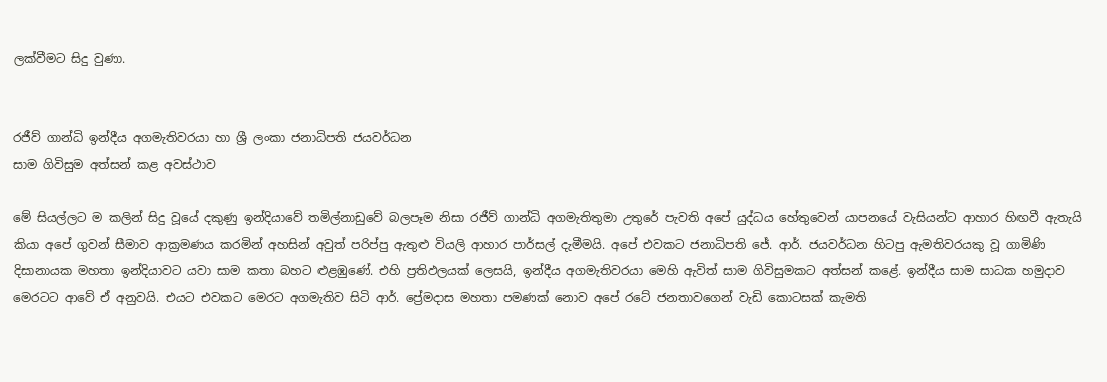ලක්වීමට සිදු වුණා.


රජීව් ගාන්ධි ඉන්දීය අගමැතිවරයා හා ශ්‍රී ලංකා ජනාධිපති ජයවර්ධන
සාම ගිවිසුම අත්සන් කළ අවස්ථාව

මේ සියල්ලට ම කලින් සිදු වූයේ දකුණු ඉන්දියාවේ තමිල්නාඩුවේ බලපෑම නිසා රජීව් ගාන්ධි අගමැතිතුමා උතුරේ පැවති අපේ යුද්ධය හේතුවෙන් යාපනයේ වැසියන්ට ආහාර හිඟවී ඇතැයි කියා අපේ ගුවන් සීමාව ආක්‍රමණය කරමින් අහසින් අවුත් පරිප්පු ඇතුළු වියලි ආහාර පාර්සල් දැමීමයි. අපේ එවකට ජනාධිපති ජේ. ආර්. ජයවර්ධන හිටපු ඇමතිවරයකු වූ ගාමිණි දිසානායක මහතා ඉන්දියාවට යවා සාම කතා බහට ළුළඹුණේ. එහි ප්‍රතිඵලයක් ලෙසයි, ඉන්දීය අගමැතිවරයා මෙහි ඇවිත් සාම ගිවිසුමකට අත්සන් කළේ. ඉන්දීය සාම සාධක හමුදාව මෙරටට ආවේ ඒ අනුවයි. එයට එවකට මෙරට අගමැතිව සිටි ආර්. ප්‍රේමදාස මහතා පමණක් නොව අපේ රටේ ජනතාවගෙන් වැඩි කොටසක් කැමති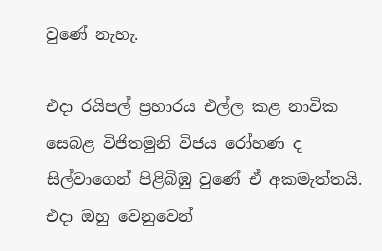වුණේ නැහැ.

එදා රයිපල් ප්‍රහාරය එල්ල කළ නාවික සෙබළ විජිතමුනි විජය රෝහණ ද සිල්වාගෙන් පිළිබිඹු වුණේ ඒ අකමැත්තයි. එදා ඔහු වෙනුවෙන්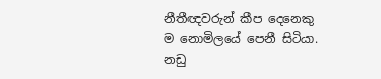නීතීඥවරුන් කීප දෙනෙකු ම නොමිලයේ පෙනී සිටියා. නඩු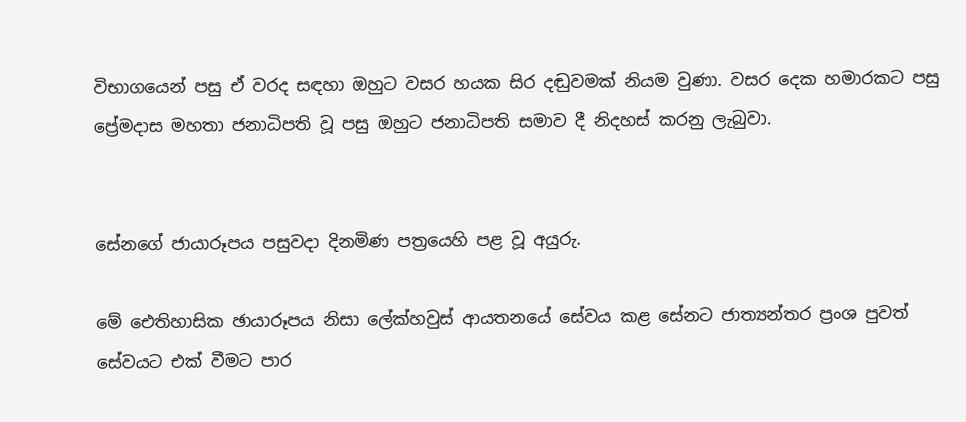විභාගයෙන් පසු ඒ වරද සඳහා ඔහුට වසර හයක සිර දඬුවමක් නියම වුණා. වසර දෙක හමාරකට පසු ප්‍රේමදාස මහතා ජනාධිපති වූ පසු ඔහුට ජනාධිපති සමාව දී නිදහස් කරනු ලැබුවා.


සේනගේ ජායාරූපය පසුවදා දිනමිණ පත්‍රයෙහි පළ වූ අයුරු.

මේ ඓතිහාසික ඡායාරූපය නිසා ලේක්හවුස් ආයතනයේ සේවය කළ සේනට ජාත්‍යන්තර ප්‍රංශ පුවත් සේවයට එක් වීමට පාර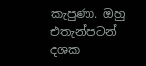කැපුණා. ඔහු එතැන්පටන් දශක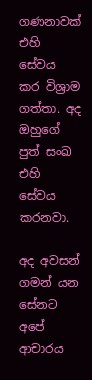ගණනාවක් එහි සේවය කර විශ්‍රාම ගත්තා. අද ඔහුගේ පුත් සංඛ එහි සේවය කරනවා.

අද අවසන් ගමන් යන සේනට අපේ ආචාරය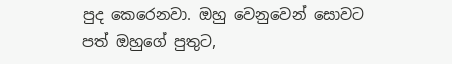පුද කෙරෙනවා. ඔහු වෙනුවෙන් සොවට පත් ඔහුගේ පුතුට,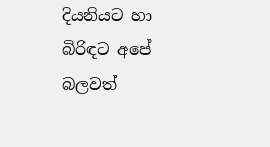දියනියට හා බිරිඳට අපේ බලවත්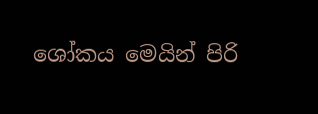ශෝකය මෙයින් පිරි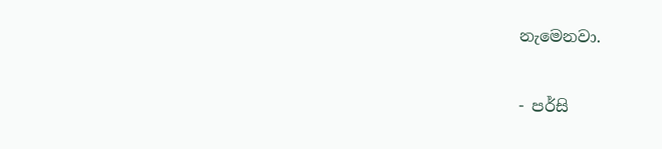නැමෙනවා.

- පර්සි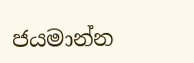ජයමාන්න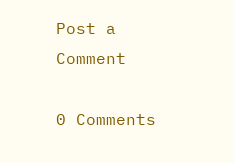Post a Comment

0 Comments